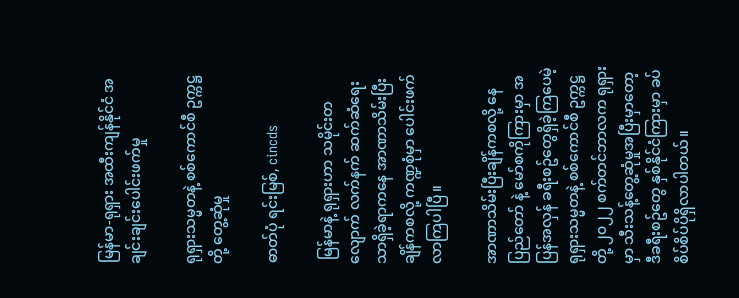မြန်မာ-ရုရှား အထီးကျန်နိုင်ငံ အချင်းချင်းပေါင်းဖက်မှု

ရုရှားသမ္မတနဲ့ စစ်ကောင်စီ ဥက္ကဋ္ဌ တို့ တွေ့ဆုံမှု

ဓာတ်ပုံ ရင်းမြစ်, cincds

 မြန်မာနဲ့ ရုရှားဟာ သမိုင်းတလျောက် လက်နက် ဆက်ဆံရေးသာရှိခဲ့ရာကနေ အာဏာသိမ်းပြီးချိန်ကစလို့ ကဏ္ဍစုံမှာ ပေါင်းဖက်လာကြပါပြီ။

အာဏာသိမ်းပြီးချိန်ကစလို့ နေပြည်တော် နဲ့ မော်စကိုကြားမှာ အပြန်အလှန် ခရီးစဥ်တွေရှိခဲ့ကြပေမဲ့ ရုရှားသမ္မတနဲ့ စစ်ကောင်စီ ဥက္ကဋ္ဌ တို့ ၂၀၂၂ စက်တင်ဘာလက ရုရှားမှာ သီးသန့်တွေ့ဆုံမှုအပြီးမှာတော့ ဒီခရီးစဥ်တွေ နှစ်နိုင်ငံကြားမှာ ခပ်စိပ်စိပ်ပိုရှိလာပါတယ်။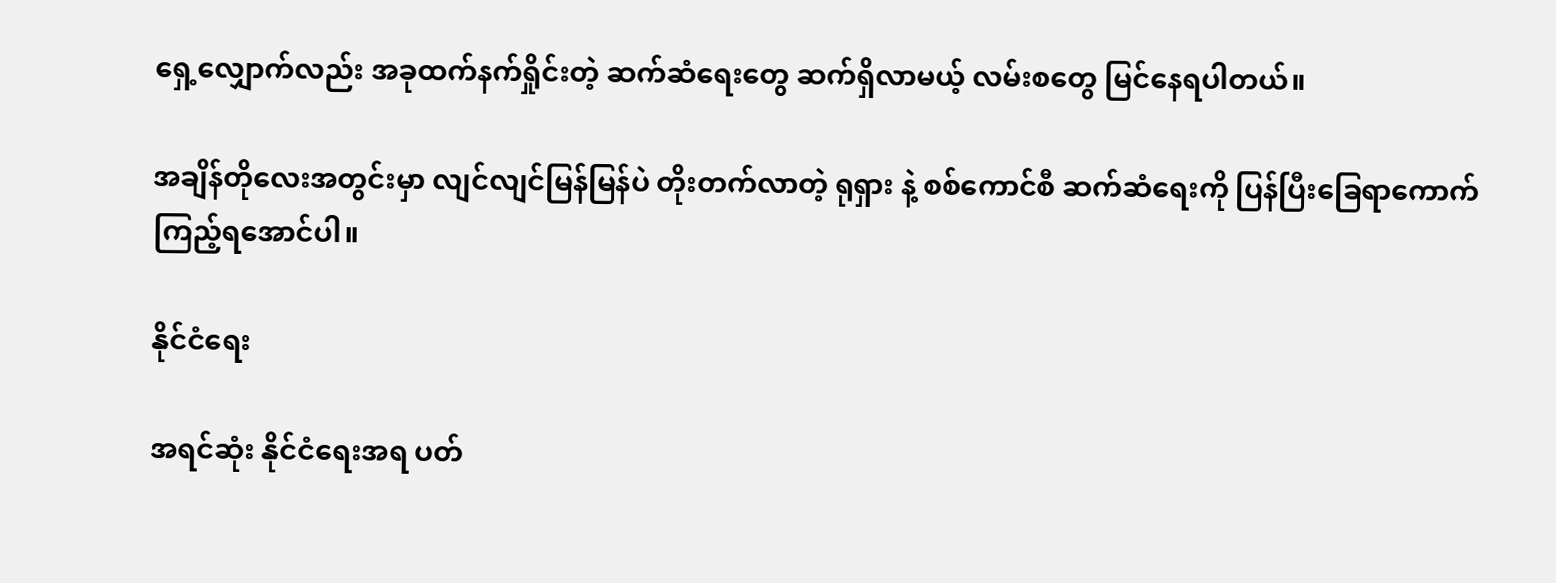ရှေ့လျှောက်လည်း အခုထက်နက်ရှိုင်းတဲ့ ဆက်ဆံရေးတွေ ဆက်ရှိလာမယ့် လမ်းစတွေ မြင်နေရပါတယ်။

အချိန်တိုလေးအတွင်းမှာ လျင်လျင်မြန်မြန်ပဲ တိုးတက်လာတဲ့ ရုရှား နဲ့ စစ်ကောင်စီ ဆက်ဆံရေးကို ပြန်ပြီးခြေရာကောက်ကြည့်ရအောင်ပါ။

နိုင်ငံရေး

အရင်ဆုံး နိုင်ငံရေးအရ ပတ်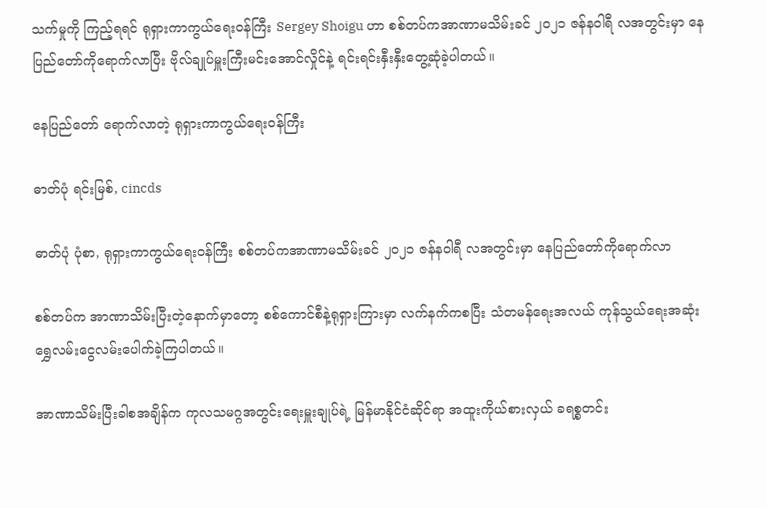သက်မှုကို ကြည့်ရရင် ရုရှားကာကွယ်ရေးဝန်ကြီး Sergey Shoigu ဟာ စစ်တပ်ကအာဏာမသိမ်းခင် ၂၀၂၁ ဇန်နဝါရီ လအတွင်းမှာ နေပြည်တော်ကိုရောက်လာပြီး ဗိုလ်ချုပ်မှူးကြီးမင်းအောင်လှိုင်နဲ့ ရင်းရင်းနှီးနှီးတွေ့ဆုံခဲ့ပါတယ်။

နေပြည်တော် ရောက်လာတဲ့ ရုရှားကာကွယ်ရေးဝန်ကြီး

ဓာတ်ပုံ ရင်းမြစ်, cincds

ဓာတ်ပုံ ပုံစာ, ရုရှားကာကွယ်ရေးဝန်ကြီး စစ်တပ်ကအာဏာမသိမ်းခင် ၂၀၂၁ ဇန်နဝါရီ လအတွင်းမှာ နေပြည်တော်ကိုရောက်လာ

စစ်တပ်က အာဏာသိမ်းပြီးတဲ့နောက်မှာတော့ စစ်ကောင်စီနဲ့ရုရှားကြားမှာ လက်နက်ကစပြီး သံတမန်ရေးအလယ် ကုန်သွယ်ရေးအဆုံး ရွှေလမ်းငွေလမ်းပေါက်ခဲ့ကြပါတယ်။

အာဏာသိမ်းပြီးခါစအချိန်က ကုလသမဂ္ဂအတွင်းရေးမှူးချုပ်ရဲ့ မြန်မာနိုင်ငံဆိုင်ရာ အထူးကိုယ်စားလှယ် ခရစ္စတင်း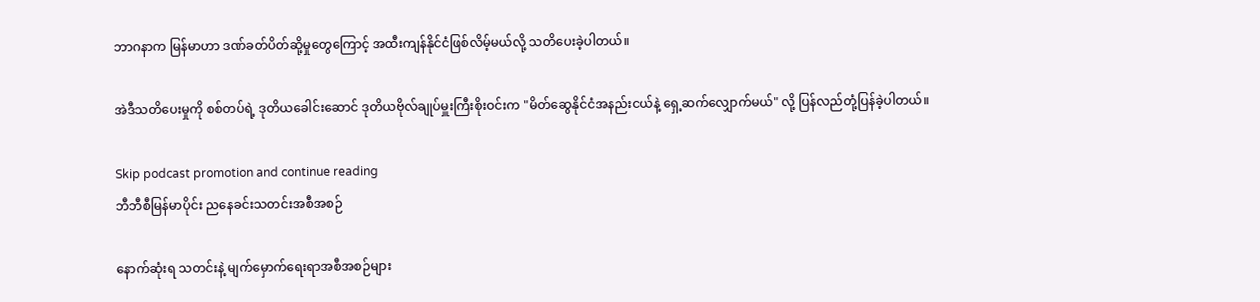ဘာဂနာက မြန်မာဟာ ဒဏ်ခတ်ပိတ်ဆို့မှုတွေကြောင့် အထီးကျန်နိုင်ငံဖြစ်လိမ့်မယ်လို့ သတိပေးခဲ့ပါတယ်။

အဲဒီသတိပေးမှုကို စစ်တပ်ရဲ့ ဒုတိယခေါင်းဆောင် ဒုတိယဗိုလ်ချုပ်မှူးကြီးစိုးဝင်းက "မိတ်ဆွေနိုင်ငံအနည်းငယ်နဲ့ ရှေ့ဆက်လျှောက်မယ်" လို့ ပြန်လည်တုံ့ပြန်ခဲ့ပါတယ်။

Skip podcast promotion and continue reading
ဘီဘီစီမြန်မာပိုင်း ညနေခင်းသတင်းအစီအစဉ်

နောက်ဆုံးရ သတင်းနဲ့ မျက်မှောက်ရေးရာအစီအစဉ်များ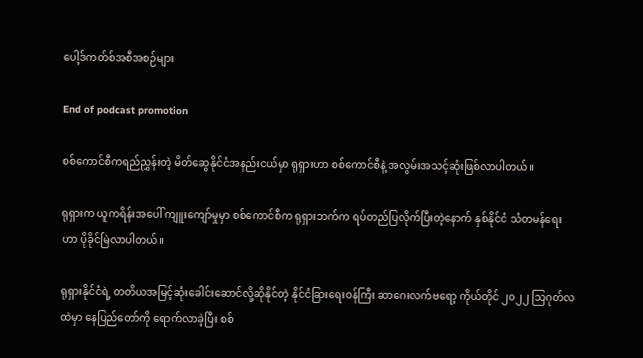ပေါ့ဒ်ကတ်စ်အစီအစဉ်များ

End of podcast promotion

စစ်ကောင်စီကရည်ညွှန်းတဲ့ မိတ်ဆွေနိုင်ငံအနည်းငယ်မှာ ရုရှားဟာ စစ်ကောင်စီနဲ့ အလွမ်းအသင့်ဆုံးဖြစ်လာပါတယ်။

ရုရှားက ယူကရိန်းအပေါ် ကျူးကျော်မှုမှာ စစ်ကောင်စီက ရုရှားဘက်က ရပ်တည်ပြလိုက်ပြီးတဲ့နောက် နှစ်နိုင်ငံ သံတမန်ရေးဟာ ပိုခိုင်မြဲလာပါတယ်။

ရုရှားနိုင်ငံရဲ့ တတိယအမြင့်ဆုံးခေါင်းဆောင်လို့ဆိုနိုင်တဲ့ နိုင်ငံခြားရေးဝန်ကြီး ဆာဂေးလက်ဗရော့ ကိုယ်တိုင် ၂၀၂၂ သြဂုတ်လထဲမှာ နေပြည်တော်ကို ရောက်လာခဲ့ပြီး စစ်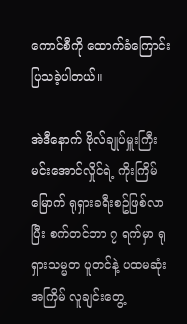ကောင်စီကို ထောက်ခံကြောင်းပြသခဲ့ပါတယ်။

အဲဒီနောက် ဗိုလ်ချုပ်မှူးကြီးမင်းအောင်လှိုင်ရဲ့ ကိုးကြိမ်မြောက် ရုရှားခရီးစဥ်ဖြစ်လာပြီး စက်တင်ဘာ ၇ ရက်မှာ ရုရှားသမ္မတ ပူတင်နဲ့ ပထမဆုံးအကြိမ် လူချင်းတွေ့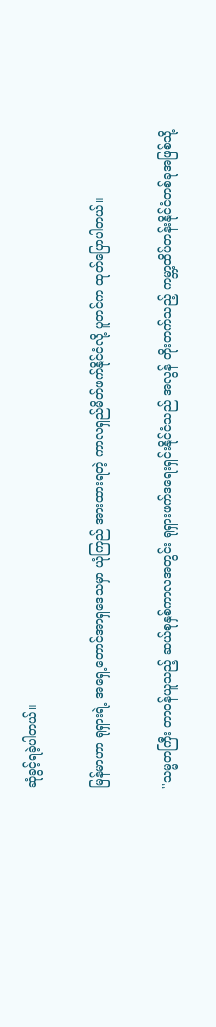ဆုံခွင့်ရခဲ့ပါတယ်။

မြန်မာဟာ ရုရှားရဲ့ အရှေ့တောင်အာရှဒေသမှာ ယုံကြည် အားထားရတဲ့ ကာလရှည်မိတ်ဖက်နိုင်ငံလို့ ပူတင်က ထုတ်ပြောပါတယ်။

''သမ္မတကြီး တာဝန်ယူသည့် ဆယ်စုနှစ်ကာလအတွင်း ရုရှားဖက်ဒရေးရှင်းနိုင်ငံသည် အလွန် တိုးတက်သည့် ကမ္ဘာ့ထိပ်တန်းနိုင်ငံတစ်ခုအဖြစ်သို့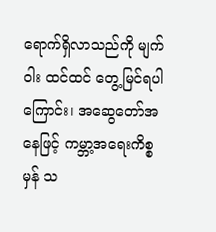ရောက်ရှိလာသည်ကို မျက်ဝါး ထင်ထင် တွေ့မြင်ရပါကြောင်း၊ အဆွေတော်အနေဖြင့် ကမ္ဘာ့အရေးကိစ္စ မှန် သ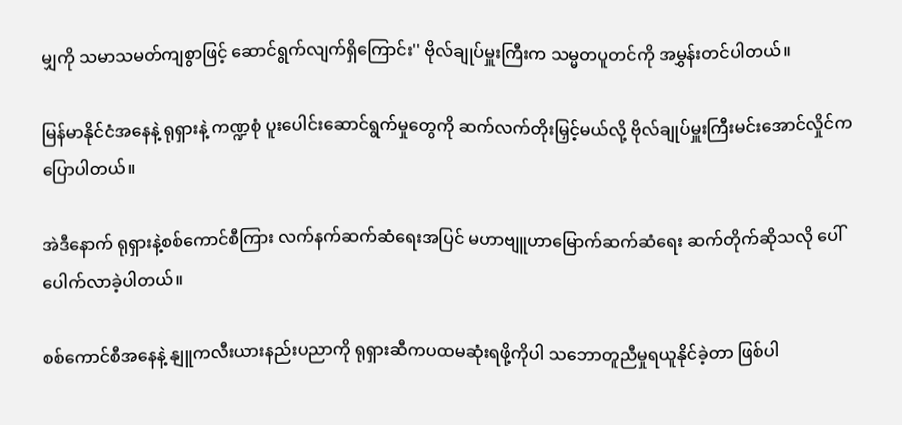မျှကို သမာသမတ်ကျစွာဖြင့် ဆောင်ရွက်လျက်ရှိကြောင်း'' ဗိုလ်ချုပ်မှူးကြီးက သမ္မတပူတင်ကို အမွှန်းတင်ပါတယ်။

မြန်မာနိုင်ငံအနေနဲ့ ရုရှားနဲ့ ကဏ္ဍစုံ ပူးပေါင်းဆောင်ရွက်မှုတွေကို ဆက်လက်တိုးမြှင့်မယ်လို့ ဗိုလ်ချုပ်မှူးကြီးမင်းအောင်လှိုင်က ပြောပါတယ်။

အဲဒီနောက် ရုရှားနဲ့စစ်ကောင်စီကြား လက်နက်ဆက်ဆံရေးအပြင် မဟာဗျူဟာမြောက်ဆက်ဆံရေး ဆက်တိုက်ဆိုသလို ပေါ်ပေါက်လာခဲ့ပါတယ်။

စစ်ကောင်စီအနေနဲ့ နျူကလီးယားနည်းပညာကို ရုရှားဆီကပထမဆုံးရဖို့ကိုပါ သဘောတူညီမှုရယူနိုင်ခဲ့တာ ဖြစ်ပါ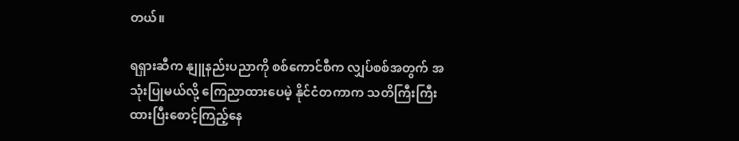တယ်။

ရရှားဆီက နျူနည်းပညာကို စစ်ကောင်စီက လျှပ်စစ်အတွက် အသုံးပြုမယ်လို့ ကြေညာထားပေမဲ့ နိုင်ငံတကာက သတိကြီးကြီးထားပြီးစောင့်ကြည့်နေ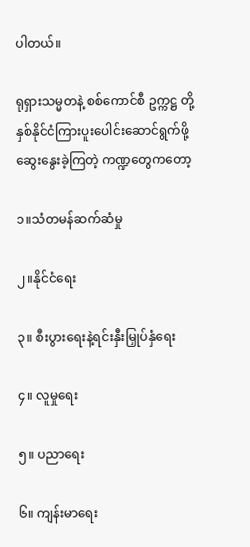ပါတယ်။

ရုရှားသမ္မတနဲ့ စစ်ကောင်စီ ဥက္ကဋ္ဌ တို့ နှစ်နိုင်ငံကြားပူးပေါင်းဆောင်ရွက်ဖို့ ဆွေးနွေးခဲ့ကြတဲ့ ကဏ္ဍတွေကတော့

၁။သံတမန်ဆက်ဆံမှု

၂။နိုင်ငံရေး

၃။ စီးပွားရေးနဲ့ရင်းနှီးမြှုပ်နှံရေး

၄။ လူမှုရေး

၅။ ပညာရေး

၆။ ကျန်းမာရေး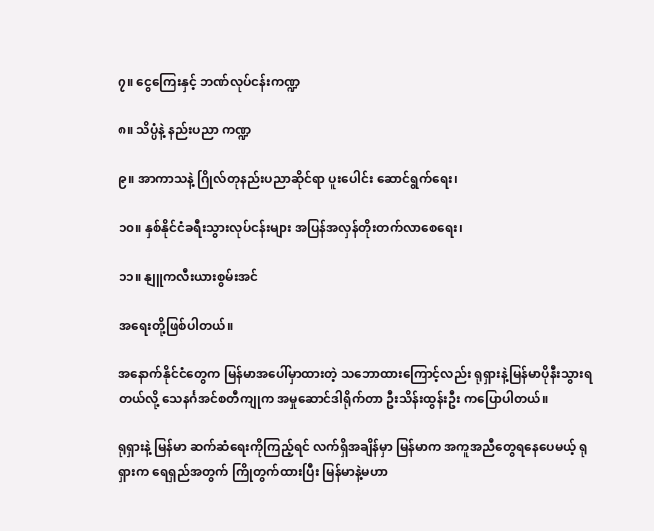၇။ ငွေကြေးနှင့် ဘဏ်လုပ်ငန်းကဏ္ဍ

၈။ သိပ္ပံနဲ့ နည်းပညာ ကဏ္ဍ

၉။ အာကာသနဲ့ ဂြိုလ်တုနည်းပညာဆိုင်ရာ ပူးပေါင်း ဆောင်ရွက်ရေး၊

၁၀။ နှစ်နိုင်ငံခရီးသွားလုပ်ငန်းများ အပြန်အလှန်တိုးတက်လာစေရေး၊

၁၁။ နျူကလီးယားစွမ်းအင်

အရေးတို့ဖြစ်ပါတယ်။

အနောက်နိုင်ငံတွေက မြန်မာအပေါ်မှာထားတဲ့ သဘောထားကြောင့်လည်း ရုရှားနဲ့မြန်မာပိုနီးသွားရတယ်လို့ သေနင်္ဂအင်စတီကျုက အမှုဆောင်ဒါရိုက်တာ ဦးသိန်းထွန်းဦး ကပြောပါတယ်။

ရုရှားနဲ့ မြန်မာ ဆက်ဆံရေးကိုကြည့်ရင် လက်ရှိအချိန်မှာ မြန်မာက အကူအညီတွေရနေပေမယ့် ရုရှားက ရေရှည်အတွက် ကြိုတွက်ထားပြီး မြန်မာနဲ့မဟာ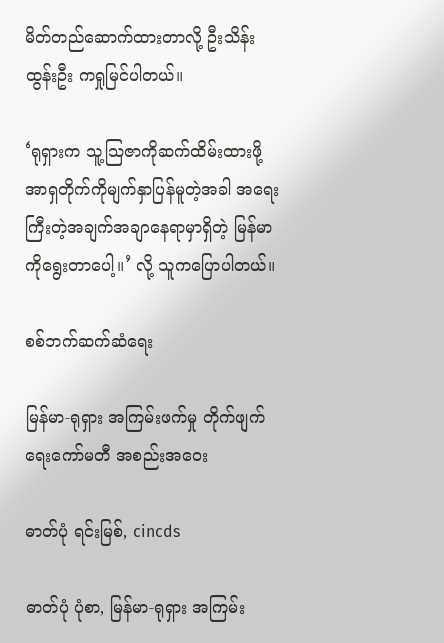မိတ်တည်ဆောက်ထားတာလို့ ဦးသိန်းထွန်းဦး ကရှုမြင်ပါတယ်။

‘ရုရှားက သူ့သြဇာကိုဆက်ထိမ်းထားဖို့ အာရှတိုက်ကိုမျက်နှာပြန်မူတဲ့အခါ အရေးကြီးတဲ့အချက်အချာနေရာမှာရှိတဲ့ မြန်မာကိုရွေးတာပေါ့။’ လို့ သူကပြောပါတယ်။

စစ်ဘက်ဆက်ဆံရေး

မြန်မာ-ရုရှား အကြမ်းဖက်မှု တိုက်ဖျက်ရေးကော်မတီ အစည်းအဝေး

ဓာတ်ပုံ ရင်းမြစ်, cincds

ဓာတ်ပုံ ပုံစာ, မြန်မာ-ရုရှား အကြမ်း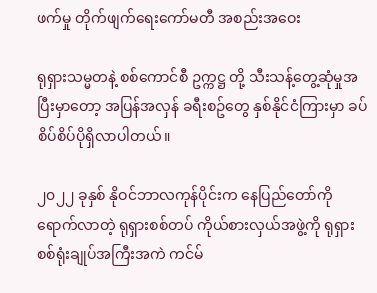ဖက်မှု တိုက်ဖျက်ရေးကော်မတီ အစည်းအဝေး

ရုရှားသမ္မတနဲ့ စစ်ကောင်စီ ဥက္ကဋ္ဌ တို့ သီးသန့်တွေ့ဆုံမှုအပြီးမှာတော့ အပြန်အလှန် ခရီးစဥ်တွေ နှစ်နိုင်ငံကြားမှာ ခပ်စိပ်စိပ်ပိုရှိလာပါတယ်။

၂၀၂၂ ခုနှစ် နိုဝင်ဘာလကုန်ပိုင်းက နေပြည်တော်ကို ရောက်လာတဲ့ ရုရှားစစ်တပ် ကိုယ်စားလှယ်အဖွဲ့ကို ရုရှားစစ်ရုံးချုပ်အကြီးအကဲ ကင်မ်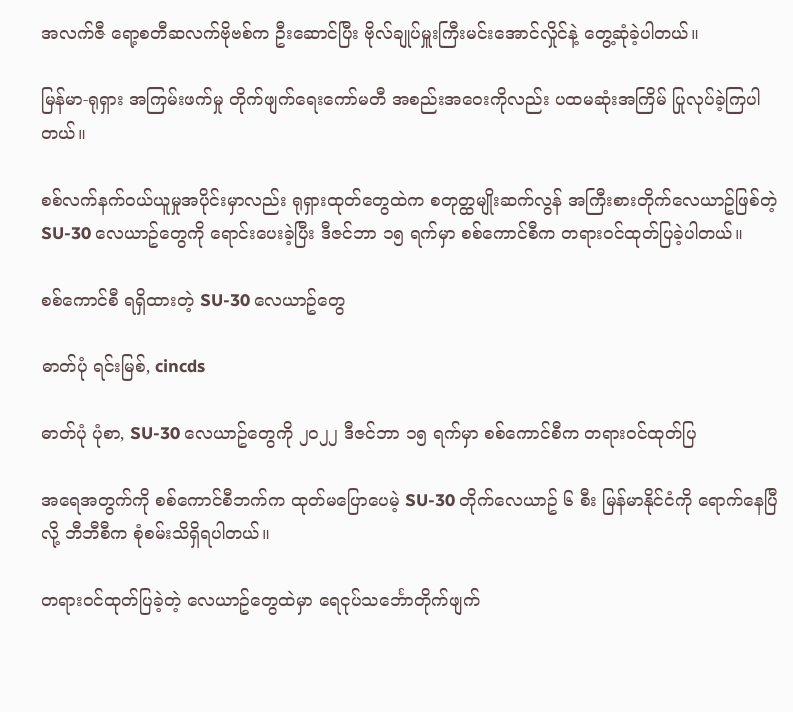အလက်ဇီ ရော့စတီဆလက်ဗိုဗစ်က ဦးဆောင်ပြီး ဗိုလ်ချုပ်မှူးကြီးမင်းအောင်လှိုင်နဲ့ တွေ့ဆုံခဲ့ပါတယ်။

မြန်မာ-ရုရှား အကြမ်းဖက်မှု တိုက်ဖျက်ရေးကော်မတီ အစည်းအဝေးကိုလည်း ပထမဆုံးအကြိမ် ပြုလုပ်ခဲ့ကြပါတယ်။

စစ်လက်နက်ဝယ်ယူမှုအပိုင်းမှာလည်း ရုရှားထုတ်တွေထဲက စတုတ္ထမျိုးဆက်လွန် အကြီးစားတိုက်လေယာဥ်ဖြစ်တဲ့ SU-30 လေယာဥ်တွေကို ရောင်းပေးခဲ့ပြီး ဒီဇင်ဘာ ၁၅ ရက်မှာ စစ်ကောင်စီက တရားဝင်ထုတ်ပြခဲ့ပါတယ်။

စစ်ကောင်စီ ရရှိထားတဲ့ SU-30 လေယာဥ်တွေ

ဓာတ်ပုံ ရင်းမြစ်, cincds

ဓာတ်ပုံ ပုံစာ, SU-30 လေယာဥ်တွေကို ၂၀၂၂ ဒီဇင်ဘာ ၁၅ ရက်မှာ စစ်ကောင်စီက တရားဝင်ထုတ်ပြ

အရေအတွက်ကို စစ်ကောင်စီဘက်က ထုတ်မပြောပေမဲ့ SU-30 တိုက်လေယာဥ် ၆ စီး မြန်မာနိုင်ငံကို ရောက်နေပြီလို့ ဘီဘီစီက စုံစမ်းသိရှိရပါတယ်။

တရားဝင်ထုတ်ပြခဲ့တဲ့ လေယာဥ်တွေထဲမှာ ရေငုပ်သင်္ဘောတိုက်ဖျက်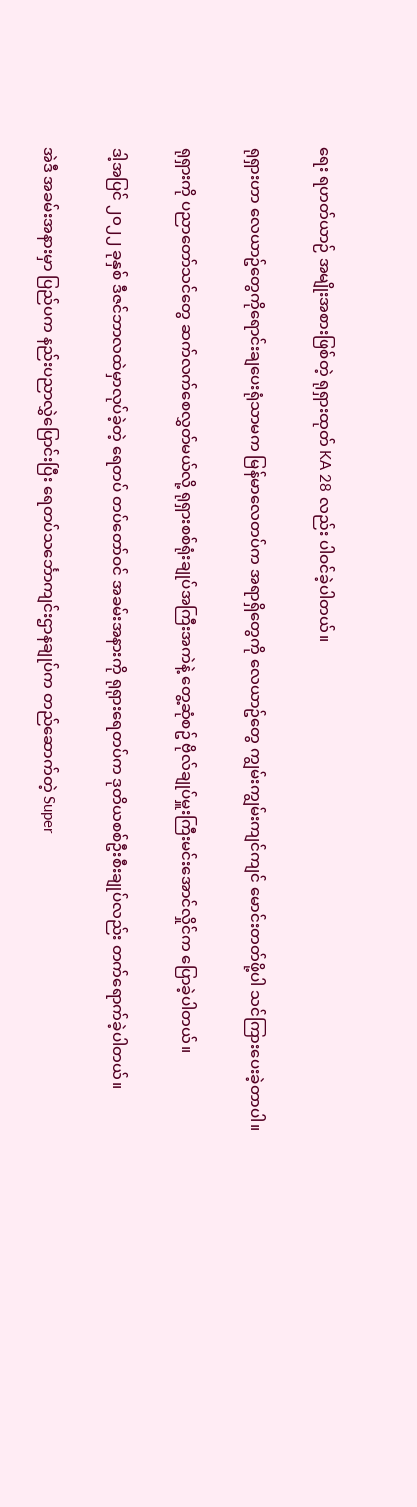ရေး ရဟတ်ယာဉ် အမျိုးအစားဖြစ်တဲ့ ရုရှားထုတ် KA 28 လည်း ပါဝင်ခဲ့ပါတယ်။

ရုရှားဟာ လေယာဥ်တွေကိုရောင်းချပေးရုံသာမက မြန်မာလေတပ်က အရာရှိတွေကို လေယာဥ်တွေ ကျွမ်းကျွမ်းကျင်ကျင် မောင်းတတ်ဖို့ပါ သင်ကြားပေးခဲ့တာပါ။

ရုရှားကို ပညာတော်သင်တွေ ဆက်လက်စေလွှတ်မယ်လို့ ရုရှားစစ်ရုံးချုပ်အကြီးအကဲနဲ့ တွေ့ဆုံစဥ် ဗိုလ်ချုပ်မှူးကြီးမင်းအောင်လှိုင်က ပြောခဲ့ပါတယ်။

ဒါ့အပြင် ၂၀၂၂ ခုနှစ် ဒီဇင်ဘာလထဲမှာလုပ်ခဲ့တဲ့ ရေတပ် တပ်တော်ဝင် အခမ်းအနားကို ရုရုားရေတပ်က ဒုတိယစစ်ဦးစီးချုပ်လည်း တက်ရောက်ခဲ့ပါတယ်။

အဲဒီ အခမ်းအနားမှာ ပြည်ပက နည်းပညာလွှဲပြောင်းပြီး ရေတပ်သင်္ဘောကျင်းဌာနချုပ်က တည်ဆောက်တဲ့ Super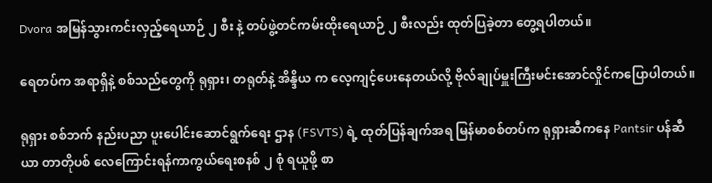Dvora အမြန်သွားကင်းလှည့်ရေယာဉ် ၂ စီး နဲ့ တပ်ဖွဲ့တင်ကမ်းထိုးရေယာဉ် ၂ စီးလည်း ထုတ်ပြခဲ့တာ တွေ့ရပါတယ်။

ရေတပ်က အရာရှိနဲ့ စစ်သည်တွေကို ရုရှား၊ တရုတ်နဲ့ အိန္ဒိယ က လေ့ကျင့်ပေးနေတယ်လို့ ဗိုလ်ချုပ်မှူးကြီးမင်းအောင်လှိုင်ကပြောပါတယ်။

ရုရှား စစ်ဘက် နည်းပညာ ပူးပေါင်းဆောင်ရွက်ရေး ဌာန (FSVTS) ရဲ့ ထုတ်ပြန်ချက်အရ မြန်မာစစ်တပ်က ရုရှားဆီကနေ Pantsir ပန်ဆီယာ တာတိုပစ် လေကြောင်းရန်ကာကွယ်ရေးစနစ် ၂ စုံ ရယူဖို့ စာ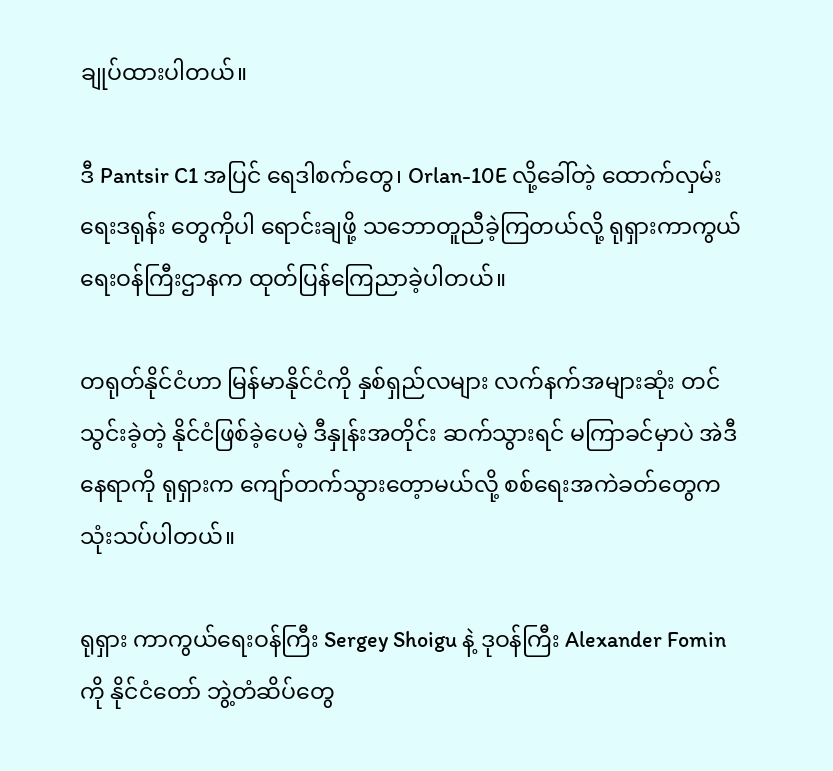ချုပ်ထားပါတယ်။

ဒီ Pantsir C1 အပြင် ရေဒါစက်တွေ၊ Orlan-10E လို့ခေါ်တဲ့ ထောက်လှမ်းရေးဒရုန်း တွေကိုပါ ရောင်းချဖို့ သဘောတူညီခဲ့ကြတယ်လို့ ရုရှားကာကွယ်ရေးဝန်ကြီးဌာနက ထုတ်ပြန်ကြေညာခဲ့ပါတယ်။

တရုတ်နိုင်ငံဟာ မြန်မာနိုင်ငံကို နှစ်ရှည်လများ လက်နက်အများဆုံး တင်သွင်းခဲ့တဲ့ နိုင်ငံဖြစ်ခဲ့ပေမဲ့ ဒီနှုန်းအတိုင်း ဆက်သွားရင် မကြာခင်မှာပဲ အဲဒီနေရာကို ရုရှားက ကျော်တက်သွားတေ့ာမယ်လို့ စစ်ရေးအကဲခတ်တွေက သုံးသပ်ပါတယ်။

ရုရှား ကာကွယ်ရေးဝန်ကြီး Sergey Shoigu နဲ့ ဒုဝန်ကြီး Alexander Fomin ကို နိုင်ငံတော် ဘွဲ့တံဆိပ်တွေ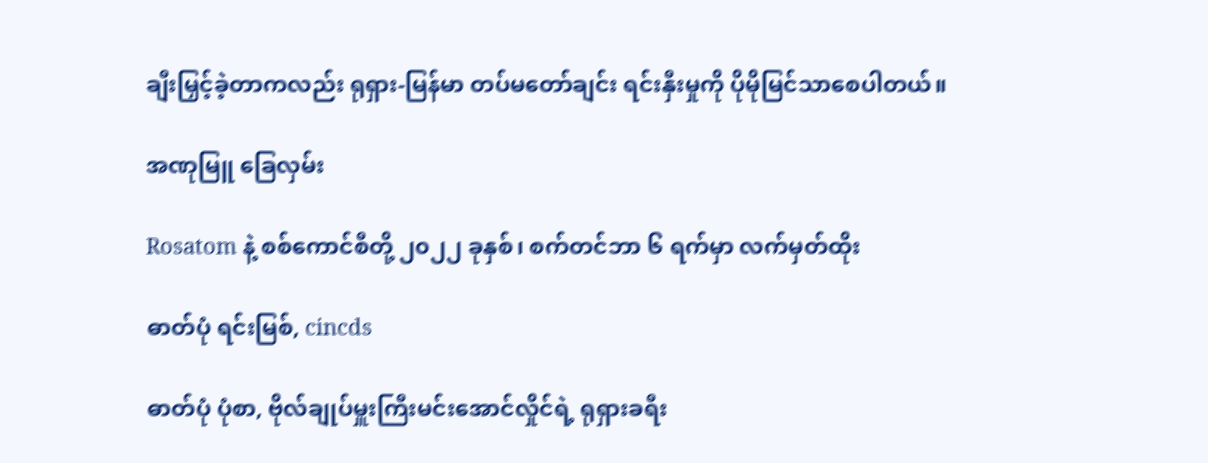ချီးမြှင့်ခဲ့တာကလည်း ရုရှား-မြန်မာ တပ်မတော်ချင်း ရင်းနှီးမှုကို ပိုမိုမြင်သာစေပါတယ်။

အဏုမြူ ခြေလှမ်း

Rosatom နဲ့ စစ်ကောင်စီတို့ ၂၀၂၂ ခုနှစ်၊ စက်တင်ဘာ ၆ ရက်မှာ လက်မှတ်ထိုး

ဓာတ်ပုံ ရင်းမြစ်, cincds

ဓာတ်ပုံ ပုံစာ, ဗိုလ်ချုပ်မှူးကြီးမင်းအောင်လှိုင်ရဲ့ ရုရှားခရီး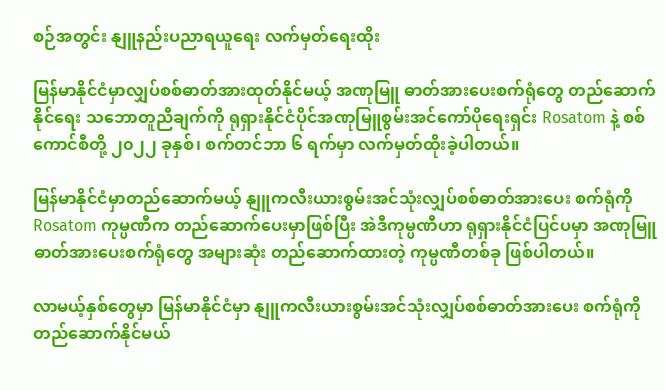စဉ်အတွင်း နျူနည်းပညာရယူရေး လက်မှတ်ရေးထိုး

မြန်မာနိုင်ငံမှာလျှပ်စစ်ဓာတ်အားထုတ်နိုင်မယ့် အဏုမြူ ဓာတ်အားပေးစက်ရုံတွေ တည်ဆောက်နိုင်ရေး သဘောတူညီချက်ကို ရုရှားနိုင်ငံပိုင်အဏုမြူစွမ်းအင်ကော်ပိုရေးရှင်း Rosatom နဲ့ စစ်ကောင်စီတို့ ၂၀၂၂ ခုနှစ်၊ စက်တင်ဘာ ၆ ရက်မှာ လက်မှတ်ထိုးခဲ့ပါတယ်။

မြန်မာနိုင်ငံမှာတည်ဆောက်မယ့် နျူကလီးယားစွမ်းအင်သုံးလျှပ်စစ်ဓာတ်အားပေး စက်ရုံကို Rosatom ကုမ္ပဏီက တည်ဆောက်ပေးမှာဖြစ်ပြီး အဲဒီကုမ္ပဏီဟာ ရုရှားနိုင်ငံပြင်ပမှာ အဏုမြူ ဓာတ်အားပေးစက်ရုံတွေ အများဆုံး တည်ဆောက်ထားတဲ့ ကုမ္ပဏီတစ်ခု ဖြစ်ပါတယ်။

လာမယ့်နှစ်တွေမှာ မြန်မာနိုင်ငံမှာ နျူကလီးယားစွမ်းအင်သုံးလျှပ်စစ်ဓာတ်အားပေး စက်ရုံကို တည်ဆောက်နိုင်မယ်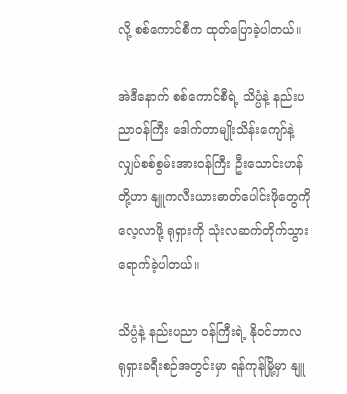လို့ စစ်ကောင်စီက ထုတ်ပြောခဲ့ပါတယ်။

အဲဒီနောက် စစ်ကောင်စီရဲ့ သိပ္ပံနဲ့ နည်းပညာဝန်ကြီး ဒေါက်တာမျိုးသိန်းကျော်နဲ့ လျှပ်စစ်စွမ်းအားဝန်ကြီး ဦးသောင်းဟန်တို့ဟာ နျူကလီးယားဓာတ်ပေါင်းဖိုတွေကိုလေ့လာဖို့ ရုရှားကို သုံးလဆက်တိုက်သွား ရောက်ခဲ့ပါတယ်။

သိပ္ပံနဲ့ နည်းပညာ ဝန်ကြီးရဲ့ နိုဝင်ဘာလ ရုရှားခရီးစဉ်အတွင်းမှာ ရန်ကုန်မြို့မှာ နျူ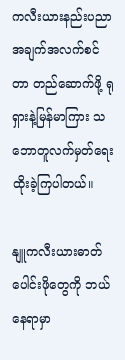ကလီးယားနည်းပညာအချက်အလက်စင်တာ တည်ဆောက်ဖို့ ရုရှားနဲ့မြန်မာကြား သဘောတူလက်မှတ်ရေးထိုးခဲ့ကြပါတယ်။

နျူကလီးယားဓာတ်ပေါင်းဖိုတွေကို ဘယ်နေရာမှာ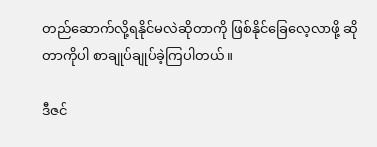တည်ဆောက်လို့ရနိုင်မလဲဆိုတာကို ဖြစ်နိုင်ခြေလေ့လာဖို့ ဆိုတာကိုပါ စာချုပ်ချုပ်ခဲ့ကြပါတယ်။

ဒီဇင်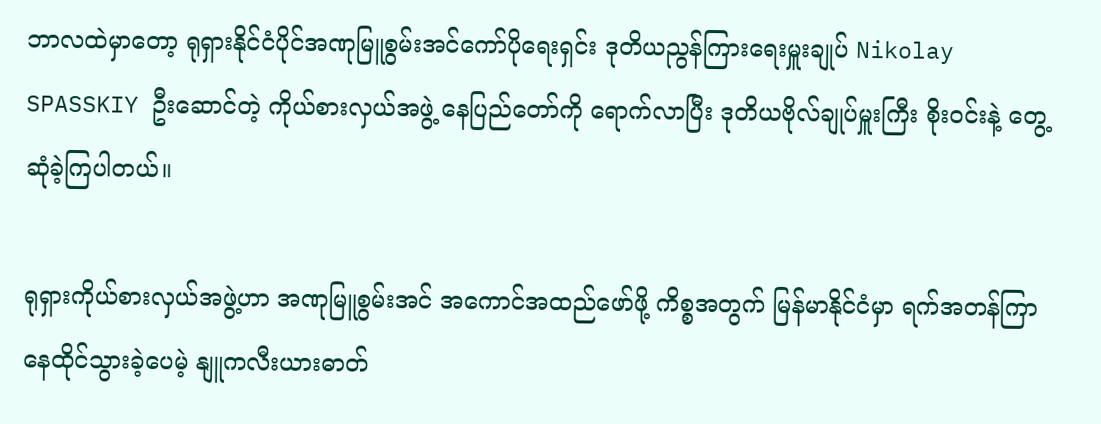ဘာလထဲမှာတော့ ရုရှားနိုင်ငံပိုင်အဏုမြူစွမ်းအင်ကော်ပိုရေးရှင်း ဒုတိယညွန်ကြားရေးမှူးချုပ် Nikolay SPASSKIY ဦးဆောင်တဲ့ ကိုယ်စားလှယ်အဖွဲ့ နေပြည်တော်ကို ရောက်လာပြီး ဒုတိယဗိုလ်ချုပ်မှူးကြီး စိုးဝင်းနဲ့ တွေ့ဆုံခဲ့ကြပါတယ်။

ရုရှားကိုယ်စားလှယ်အဖွဲ့ဟာ အဏုမြူစွမ်းအင် အကောင်အထည်ဖော်ဖို့ ကိစ္စအတွက် မြန်မာနိုင်ငံမှာ ရက်အတန်ကြာနေထိုင်သွားခဲ့ပေမဲ့ နျူကလီးယားဓာတ်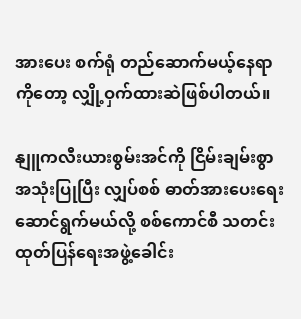အားပေး စက်ရုံ တည်ဆောက်မယ့်နေရာကိုတော့ လျှို့ဝှက်ထားဆဲဖြစ်ပါတယ်။

နျူကလီးယားစွမ်းအင်ကို ငြိမ်းချမ်းစွာ အသုံးပြုပြီး လျှပ်စစ် ဓာတ်အားပေးရေးဆောင်ရွက်မယ်လို့ စစ်ကောင်စီ သတင်းထုတ်ပြန်ရေးအဖွဲ့ခေါင်း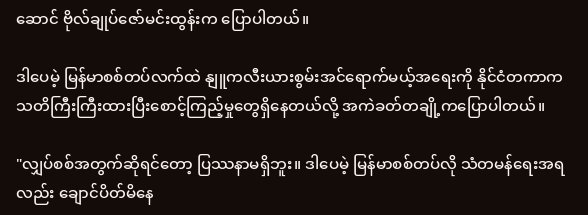ဆောင် ဗိုလ်ချုပ်ဇော်မင်းထွန်းက ပြောပါတယ်။

ဒါပေမဲ့ မြန်မာစစ်တပ်လက်ထဲ နျူကလီးယားစွမ်းအင်ရောက်မယ့်အရေးကို နိုင်ငံတကာက သတိကြီးကြီးထားပြီးစောင့်ကြည့်မှုတွေရှိနေတယ်လို့ အကဲခတ်တချို့ကပြောပါတယ်။

"လျှပ်စစ်အတွက်ဆိုရင်တော့ ပြဿနာမရှိဘူး။ ဒါပေမဲ့ မြန်မာစစ်တပ်လို သံတမန်ရေးအရလည်း ချောင်ပိတ်မိနေ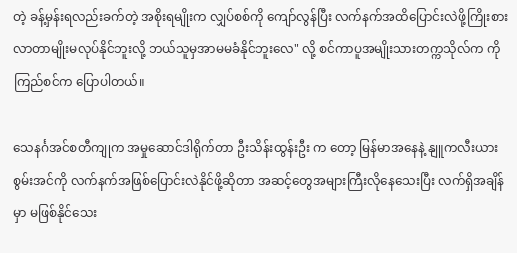တဲ့ ခန့်မှန်းရလည်းခက်တဲ့ အစိုးရမျိုးက လျှပ်စစ်ကို ကျော်လွန်ပြီး လက်နက်အထိပြောင်းလဲဖို့ကြိုးစားလာတာမျိုးမလုပ်နိုင်ဘူးလို့ ဘယ်သူမှအာမမခံနိုင်ဘူးလေ" လို့ စင်ကာပူအမျိုးသားတက္ကသိုလ်က ကိုကြည်စင်က ပြောပါတယ်။

သေနင်္ဂအင်စတီကျုက အမှုဆောင်ဒါရိုက်တာ ဦးသိန်းထွန်းဦး က တော့ မြန်မာအနေနဲ့ နျူကလီးယားစွမ်းအင်ကို လက်နက်အဖြစ်ပြောင်းလဲနိုင်ဖို့ဆိုတာ အဆင့်တွေအများကြီးလိုနေသေးပြီး လက်ရှိအချိန်မှာ မဖြစ်နိုင်သေး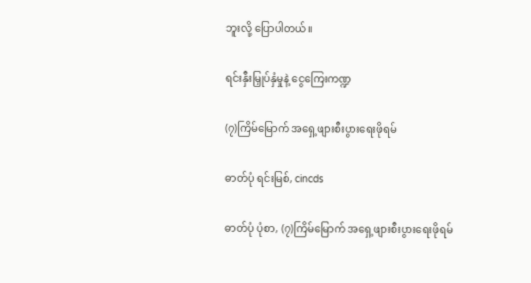ဘူးလို့ ပြောပါတယ်။

ရင်းနှီးမြှုပ်နှံမှုနဲ့ ငွေကြေးကဏ္ဍ

(၇)ကြိမ်မြောက် အရှေ့ဖျားစီးပွားရေးဖိုရမ်

ဓာတ်ပုံ ရင်းမြစ်, cincds

ဓာတ်ပုံ ပုံစာ, (၇)ကြိမ်မြောက် အရှေ့ဖျားစီးပွားရေးဖိုရမ်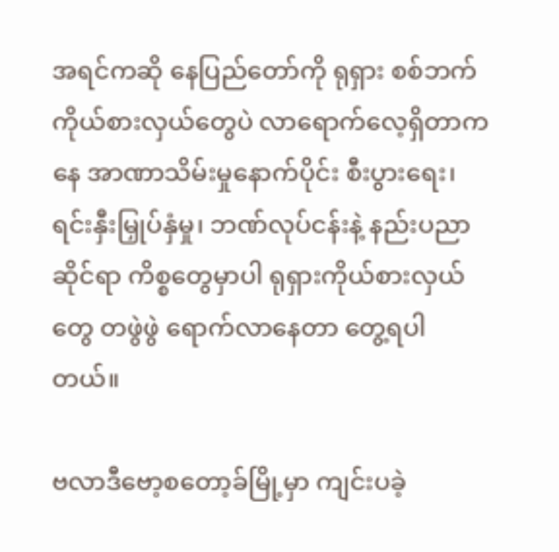အရင်ကဆို နေပြည်တော်ကို ရုရှား စစ်ဘက်ကိုယ်စားလှယ်တွေပဲ လာရောက်လေ့ရှိတာကနေ အာဏာသိမ်းမှုနောက်ပိုင်း စီးပွားရေး၊ ရင်းနှီးမြှုပ်နှံမှု၊ ဘဏ်လုပ်ငန်းနဲ့ နည်းပညာဆိုင်ရာ ကိစ္စတွေမှာပါ ရုရှားကိုယ်စားလှယ်တွေ တဖွဲဖွဲ ရောက်လာနေတာ တွေ့ရပါတယ်။

ဗလာဒီဗော့စတော့ခ်မြို့မှာ ကျင်းပခဲ့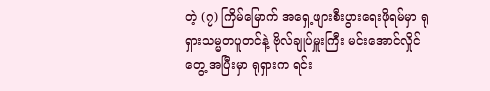တဲ့ (၇) ကြိမ်မြောက် အရှေ့ဖျားစီးပွားရေးဖိုရမ်မှာ ရုရှားသမ္မတပူတင်နဲ့ ဗိုလ်ချုပ်မှူးကြီး မင်းအောင်လှိုင် တွေ့ အပြီးမှာ ရုရှားက ရင်း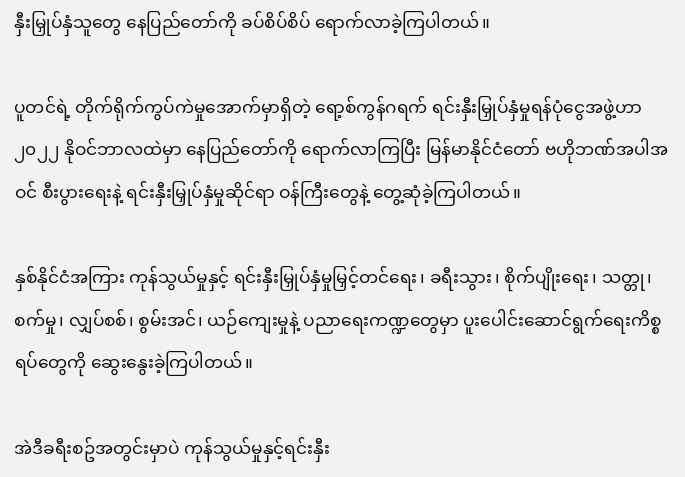နှီးမြှုပ်နှံသူတွေ နေပြည်တော်ကို ခပ်စိပ်စိပ် ရောက်လာခဲ့ကြပါတယ်။

ပူတင်ရဲ့ တိုက်ရိုက်ကွပ်ကဲမှုအောက်မှာရှိတဲ့ ရော့စ်ကွန်ဂရက် ရင်းနှီးမြှုပ်နှံမှုရန်ပုံငွေအဖွဲ့ဟာ ၂၀၂၂ နိုဝင်ဘာလထဲမှာ နေပြည်တော်ကို ရောက်လာကြပြီး မြန်မာနိုင်ငံတော် ဗဟိုဘဏ်အပါအဝင် စီးပွားရေးနဲ့ ရင်းနှီးမြှုပ်နှံမှုဆိုင်ရာ ဝန်ကြီးတွေနဲ့ တွေ့ဆုံခဲ့ကြပါတယ်။

နှစ်နိုင်ငံအကြား ကုန်သွယ်မှုနှင့် ရင်းနှီးမြှုပ်နှံမှုမြှင့်တင်ရေး၊ ခရီးသွား၊ စိုက်ပျိုးရေး၊ သတ္တု၊ စက်မှု၊ လျှပ်စစ်၊ စွမ်းအင်၊ ယဉ်ကျေးမှုနဲ့ ပညာရေးကဏ္ဍတွေမှာ ပူးပေါင်းဆောင်ရွက်ရေးကိစ္စရပ်တွေကို ဆွေးနွေးခဲ့ကြပါတယ်။

အဲဒီခရီးစဥ်အတွင်းမှာပဲ ကုန်သွယ်မှုနှင့်ရင်းနှီး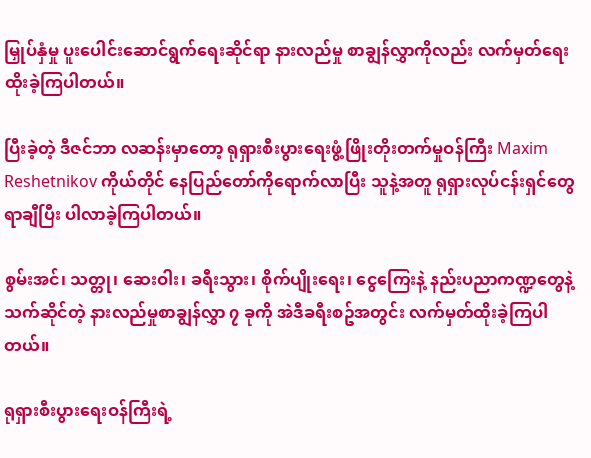မြှုပ်နှံမှု ပူးပေါင်းဆောင်ရွက်ရေးဆိုင်ရာ နားလည်မှု စာချွန်လွှာကိုလည်း လက်မှတ်ရေးထိုးခဲ့ကြပါတယ်။

ပြီးခဲ့တဲ့ ဒီဇင်ဘာ လဆန်းမှာတော့ ရုရှားစီးပွားရေးဖွံ့ဖြိုးတိုးတက်မှုဝန်ကြီး Maxim Reshetnikov ကိုယ်တိုင် နေပြည်တော်ကိုရောက်လာပြီး သူနဲ့အတူ ရုရှားလုပ်ငန်းရှင်တွေ ရာချီပြီး ပါလာခဲ့ကြပါတယ်။

စွမ်းအင်၊ သတ္တု၊ ဆေးဝါး၊ ခရီးသွား၊ စိုက်ပျိုးရေး၊ ငွေကြေးနဲ့ နည်းပညာကဏ္ဍတွေနဲ့ သက်ဆိုင်တဲ့ နားလည်မှုစာချွန်လွှာ ၇ ခုကို အဲဒီခရီးစဥ်အတွင်း လက်မှတ်ထိုးခဲ့ကြပါတယ်။

ရုရှားစီးပွားရေးဝန်ကြီးရဲ့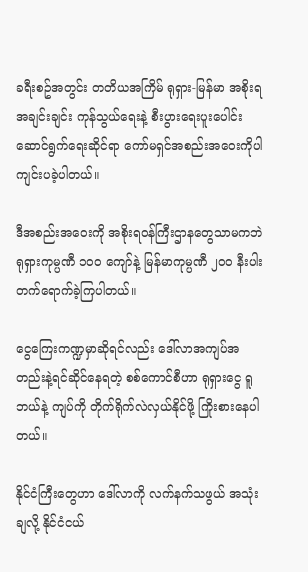ခရီးစဥ်အတွင်း တတိယအကြိမ် ရုရှား-မြန်မာ အစိုးရအချင်းချင်း ကုန်သွယ်ရေးနဲ့ စီးပွားရေးပူးပေါင်း ဆောင်ရွက်ရေးဆိုင်ရာ ကော်မရှင်အစည်းအဝေးကိုပါ ကျင်းပခဲ့ပါတယ်။

ဒီအစည်းအဝေးကို အစိုးရဝန်ကြီးဌာနတွေသာမကဘဲ ရုရှားကုမ္ပဏီ ၁၀၀ ကျော်နဲ့ မြန်မာကုမ္ပဏီ ၂၀၀ နီးပါး တက်ရောက်ခဲ့ကြပါတယ်။

ငွေကြေးကဏ္ဍမှာဆိုရင်လည်း ဒေါ်လာအကျပ်အတည်းနဲ့ရင်ဆိုင်နေရတဲ့ စစ်ကောင်စီဟာ ရုရှားငွေ ရူဘယ်နဲ့ ကျပ်ကို တိုက်ရိုက်လဲလှယ်နိုင်ဖို့ ကြိုးစားနေပါတယ်။

နိုင်ငံကြီးတွေဟာ ဒေါ်လာကို လက်နက်သဖွယ် အသုံးချလို့ နိုင်ငံငယ်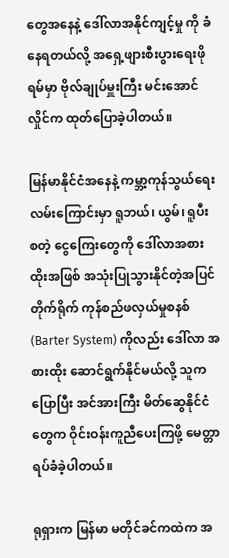တွေအနေနဲ့ ဒေါ်လာအနိုင်ကျင့်မှု ကို ခံနေရတယ်လို့ အရှေ့ဖျားစီးပွားရေးဖိုရမ်မှာ ဗိုလ်ချုပ်မှူးကြီး မင်းအောင်လှိုင်က ထုတ်ပြောခဲ့ပါတယ်။

မြန်မာနိုင်ငံအနေနဲ့ ကမ္ဘာ့ကုန်သွယ်ရေးလမ်းကြောင်းမှာ ရူဘယ်၊ ယွမ်၊ ရူပီး စတဲ့ ငွေကြေးတွေကို ဒေါ်လာအစားထိုးအဖြစ် အသုံးပြုသွားနိုင်တဲ့အပြင် တိုက်ရိုက် ကုန်စည်ဖလှယ်မှုစနစ် (Barter System) ကိုလည်း ဒေါ်လာ အစားထိုး ဆောင်ရွက်နိုင်မယ်လို့ သူကပြောပြီး အင်အားကြီး မိတ်ဆွေနိုင်ငံတွေက ဝိုင်းဝန်းကူညီပေးကြဖို့ မေတ္တာရပ်ခံခဲ့ပါတယ်။

ရုရှားက မြန်မာ မတိုင်ခင်ကထဲက အ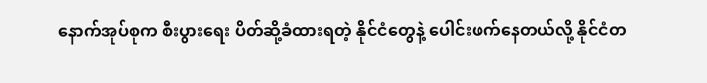နောက်အုပ်စုက စီးပွားရေး ပိတ်ဆို့ခံထားရတဲ့ နိုင်ငံတွေနဲ့ ပေါင်းဖက်နေတယ်လို့ နိုင်ငံတ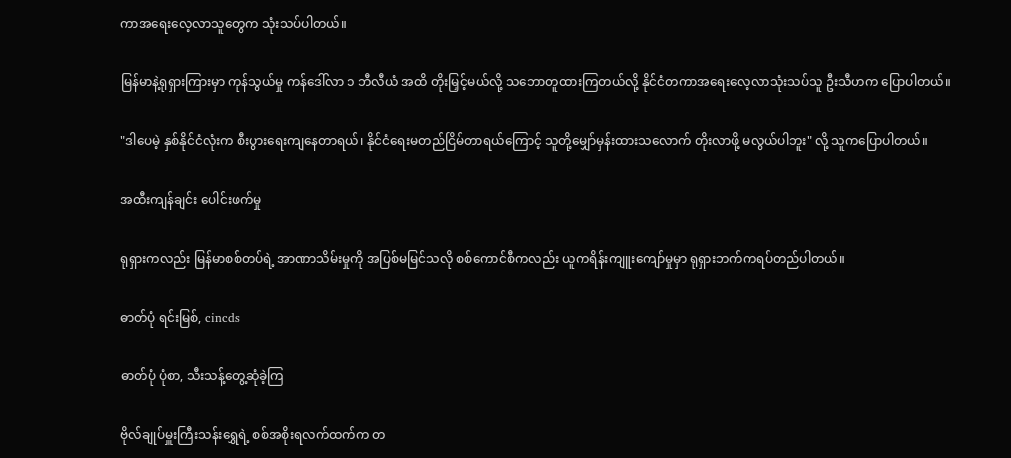ကာအရေးလေ့လာသူတွေက သုံးသပ်ပါတယ်။

မြန်မာနဲ့ရုရှားကြားမှာ ကုန်သွယ်မှု ကန်ဒေါ်လာ ၁ ဘီလီယံ အထိ တိုးမြှင့်မယ်လို့ သဘောတူထားကြတယ်လို့ နိုင်ငံတကာအရေးလေ့လာသုံးသပ်သူ ဦးသီဟက ပြောပါတယ်။

"ဒါပေမဲ့ နှစ်နိုင်ငံလုံးက စီးပွားရေးကျနေတာရယ်၊ နိုင်ငံရေးမတည်ငြိမ်တာရယ်ကြောင့် သူတို့မျှော်မှန်းထားသလောက် တိုးလာဖို့ မလွယ်ပါဘူး" လို့ သူကပြောပါတယ်။

အထီးကျန်ချင်း ပေါင်းဖက်မှု

ရုရှားကလည်း မြန်မာစစ်တပ်ရဲ့ အာဏာသိမ်းမှုကို အပြစ်မမြင်သလို စစ်ကောင်စီကလည်း ယူကရိန်းကျူးကျော်မှုမှာ ရုရှားဘက်ကရပ်တည်ပါတယ်။

ဓာတ်ပုံ ရင်းမြစ်, cincds

ဓာတ်ပုံ ပုံစာ, သီးသန့်တွေ့ဆုံခဲ့ကြ

ဗိုလ်ချုပ်မှူးကြီးသန်းရွှေရဲ့ စစ်အစိုးရလက်ထက်က တ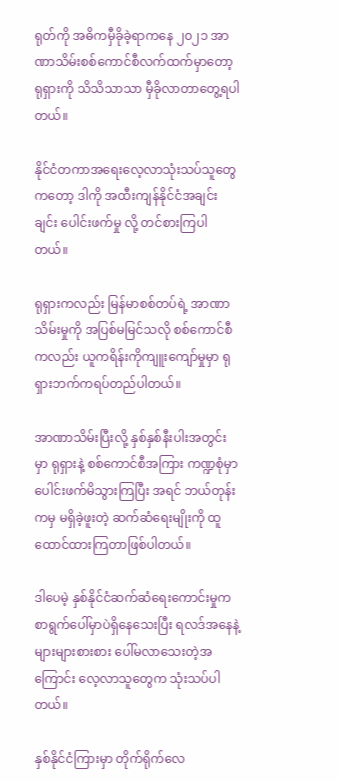ရုတ်ကို အဓိကမှီခိုခဲ့ရာကနေ ၂၀၂၁ အာဏာသိမ်းစစ်ကောင်စီလက်ထက်မှာတော့ ရုရှားကို သိသိသာသာ မှီခိုလာတာတွေ့ရပါတယ်။

နိုင်ငံတကာအရေးလေ့လာသုံးသပ်သူတွေကတော့ ဒါကို အထီးကျန်နိုင်ငံအချင်းချင်း ပေါင်းဖက်မှု လို့ တင်စားကြပါတယ်။

ရုရှားကလည်း မြန်မာစစ်တပ်ရဲ့ အာဏာသိမ်းမှုကို အပြစ်မမြင်သလို စစ်ကောင်စီကလည်း ယူကရိန်းကိုကျူးကျော်မှုမှာ ရုရှားဘက်ကရပ်တည်ပါတယ်။

အာဏာသိမ်းပြီးလို့ နှစ်နှစ်နီးပါးအတွင်း မှာ ရုရှားနဲ့ စစ်ကောင်စီအကြား ကဏ္ဍစုံမှာ ပေါင်းဖက်မိသွားကြပြီး အရင် ဘယ်တုန်းကမှ မရှိခဲ့ဖူးတဲ့ ဆက်ဆံရေးမျိုးကို ထူထောင်ထားကြတာဖြစ်ပါတယ်။

ဒါပေမဲ့ နှစ်နိုင်ငံဆက်ဆံရေးကောင်းမှုက စာရွက်ပေါ်မှာပဲရှိနေသေးပြီး ရလဒ်အနေနဲ့ များများစားစား ပေါ်မလာသေးတဲ့အကြောင်း လေ့လာသူတွေက သုံးသပ်ပါတယ်။

နှစ်နိုင်ငံကြားမှာ တိုက်ရိုက်လေ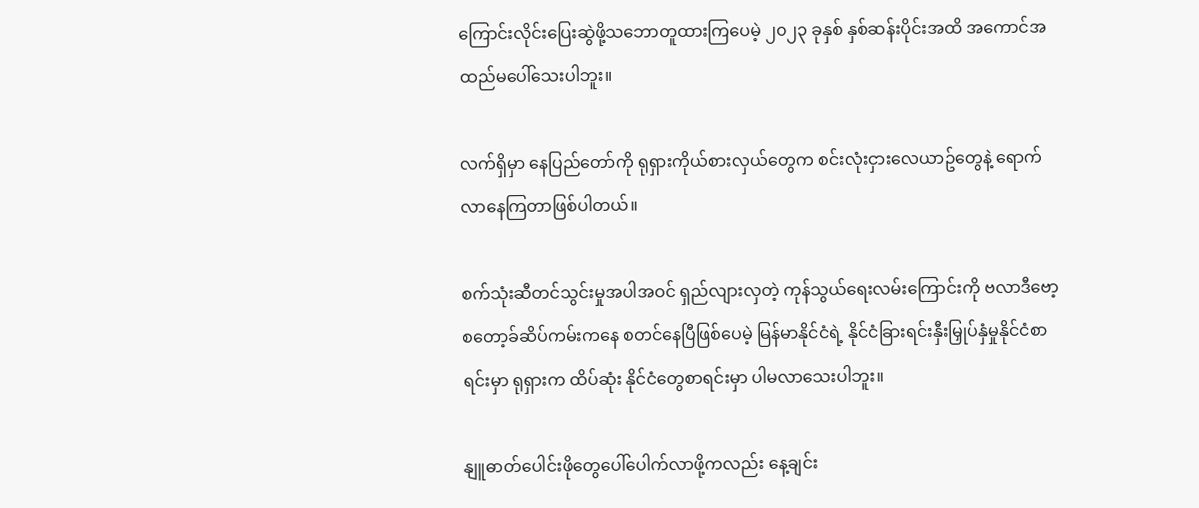ကြောင်းလိုင်းပြေးဆွဲဖို့သဘောတူထားကြပေမဲ့ ၂၀၂၃ ခုနှစ် နှစ်ဆန်းပိုင်းအထိ အကောင်အထည်မပေါ်သေးပါဘူး။

လက်ရှိမှာ နေပြည်တော်ကို ရုရှားကိုယ်စားလှယ်တွေက စင်းလုံးငှားလေယာဥ်တွေနဲ့ ရောက်လာနေကြတာဖြစ်ပါတယ်။

စက်သုံးဆီတင်သွင်းမှုအပါအဝင် ရှည်လျားလှတဲ့ ကုန်သွယ်ရေးလမ်းကြောင်းကို ဗလာဒီဗော့စတော့ခ်ဆိပ်ကမ်းကနေ စတင်နေပြီဖြစ်ပေမဲ့ မြန်မာနိုင်ငံရဲ့ နိုင်ငံခြားရင်းနှီးမြှုပ်နှံမှုနိုင်ငံစာရင်းမှာ ရုရှားက ထိပ်ဆုံး နိုင်ငံတွေစာရင်းမှာ ပါမလာသေးပါဘူး။

နျူဓာတ်ပေါင်းဖိုတွေပေါ်ပေါက်လာဖို့ကလည်း နေ့ချင်း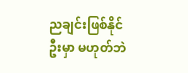ညချင်းဖြစ်နိုင်ဦးမှာ မဟုတ်ဘဲ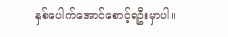နှစ်ပေါက်အောင်စောင့်ရဦးမှာပါ။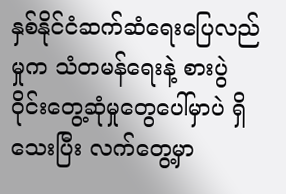နှစ်နိုင်ငံဆက်ဆံရေးပြေလည်မှုက သံတမန်ရေးနဲ့ စားပွဲဝိုင်းတွေ့ဆုံမှုတွေပေါ်မှာပဲ ရှိသေးပြီး လက်တွေ့မှာ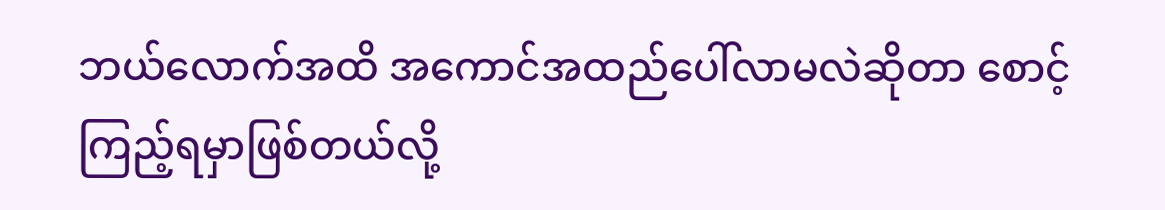ဘယ်လောက်အထိ အကောင်အထည်ပေါ်လာမလဲဆိုတာ စောင့်ကြည့်ရမှာဖြစ်တယ်လို့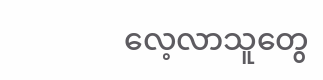လေ့လာသူတွေ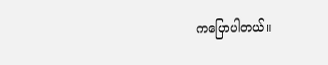ကပြောပါတယ်။